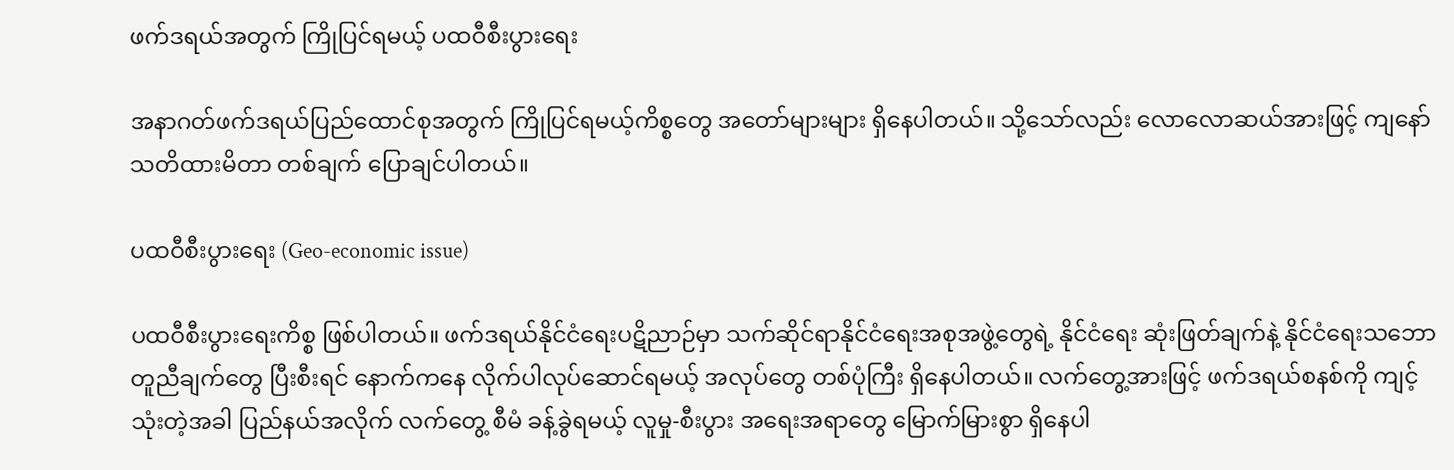ဖက်ဒရယ်အတွက် ကြိုပြင်ရမယ့် ပထဝီစီးပွားရေး

အနာဂတ်ဖက်ဒရယ်ပြည်ထောင်စုအတွက် ကြိုပြင်ရမယ့်ကိစ္စတွေ အတော်များများ ရှိနေပါတယ်။ သို့သော်လည်း လောလောဆယ်အားဖြင့် ကျနော် သတိထားမိတာ တစ်ချက် ပြောချင်ပါတယ်။

ပထဝီစီးပွားရေး (Geo-economic issue)

ပထဝီစီးပွားရေးကိစ္စ ဖြစ်ပါတယ်။ ဖက်ဒရယ်နိုင်ငံရေးပဋိညာဉ်မှာ သက်ဆိုင်ရာနိုင်ငံရေးအစုအဖွဲ့တွေရဲ့ နိုင်ငံရေး ဆုံးဖြတ်ချက်နဲ့ နိုင်ငံရေးသဘောတူညီချက်တွေ ပြီးစီးရင် နောက်ကနေ လိုက်ပါလုပ်ဆောင်ရမယ့် အလုပ်တွေ တစ်ပုံကြီး ရှိနေပါတယ်။ လက်တွေ့အားဖြင့် ဖက်ဒရယ်စနစ်ကို ကျင့်သုံးတဲ့အခါ ပြည်နယ်အလိုက် လက်တွေ့ စီမံ ခန့်ခွဲရမယ့် လူမှု-စီးပွား အရေးအရာတွေ မြောက်မြားစွာ ရှိနေပါ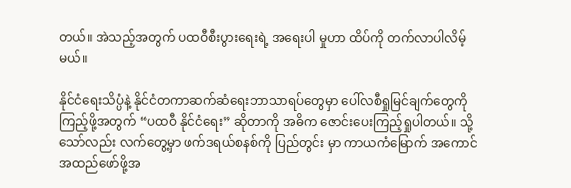တယ်။ အဲသည့်အတွက် ပထဝီစီးပွားရေးရဲ့ အရေးပါ မှုဟာ ထိပ်ကို တက်လာပါလိမ့်မယ်။

နိုင်ငံရေးသိပ္ပံနဲ့ နိုင်ငံတကာဆက်ဆံရေးဘာသာရပ်တွေမှာ ပေါ်လစီရှုမြင်ချက်တွေကို ကြည့်ဖို့အတွက် “ပထဝီ နိုင်ငံရေး” ဆိုတာကို အဓိက ဇောင်းပေးကြည့်ရှုပါတယ်။ သို့သော်လည်း လက်တွေ့မှာ ဖက်ဒရယ်စနစ်ကို ပြည်တွင်း မှာ ကာယကံမြောက် အကောင်အထည်ဖော်ဖို့အ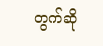တွက်ဆို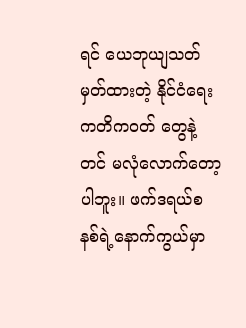ရင် ယေဘုယျသတ်မှတ်ထားတဲ့ နိုင်ငံရေးကတိကဝတ် တွေနဲ့တင် မလုံလောက်တော့ပါဘူး။ ဖက်ဒရယ်စနစ်ရဲ့နောက်ကွယ်မှာ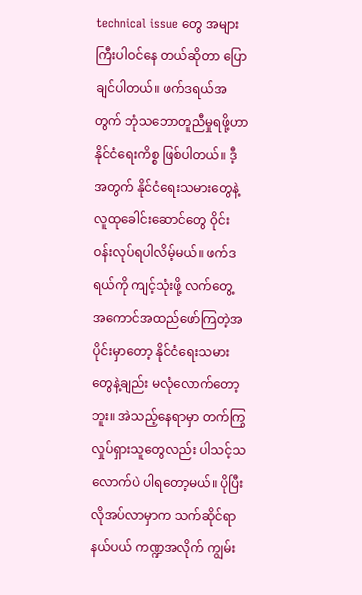technical issue တွေ အများကြီးပါဝင်နေ တယ်ဆိုတာ ပြောချင်ပါတယ်။ ဖက်ဒရယ်အတွက် ဘုံသဘောတူညီမှုရဖို့ဟာ နိုင်ငံရေးကိစ္စ ဖြစ်ပါတယ်။ ဒီ့အတွက် နိုင်ငံရေးသမားတွေနဲ့ လူထုခေါင်းဆောင်တွေ ဝိုင်းဝန်းလုပ်ရပါလိမ့်မယ်။ ဖက်ဒရယ်ကို ကျင့်သုံးဖို့ လက်တွေ့ အကောင်အထည်ဖော်ကြတဲ့အပိုင်းမှာတော့ နိုင်ငံရေးသမားတွေနဲ့ချည်း မလုံလောက်တော့ဘူး။ အဲသည့်နေရာမှာ တက်ကြွလှုပ်ရှားသူတွေလည်း ပါသင့်သလောက်ပဲ ပါရတော့မယ်။ ပိုပြီး လိုအပ်လာမှာက သက်ဆိုင်ရာနယ်ပယ် ကဏ္ဍအလိုက် ကျွမ်း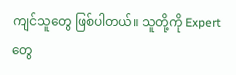ကျင်သူတွေ ဖြစ်ပါတယ်။ သူတို့ကို Expert တွေ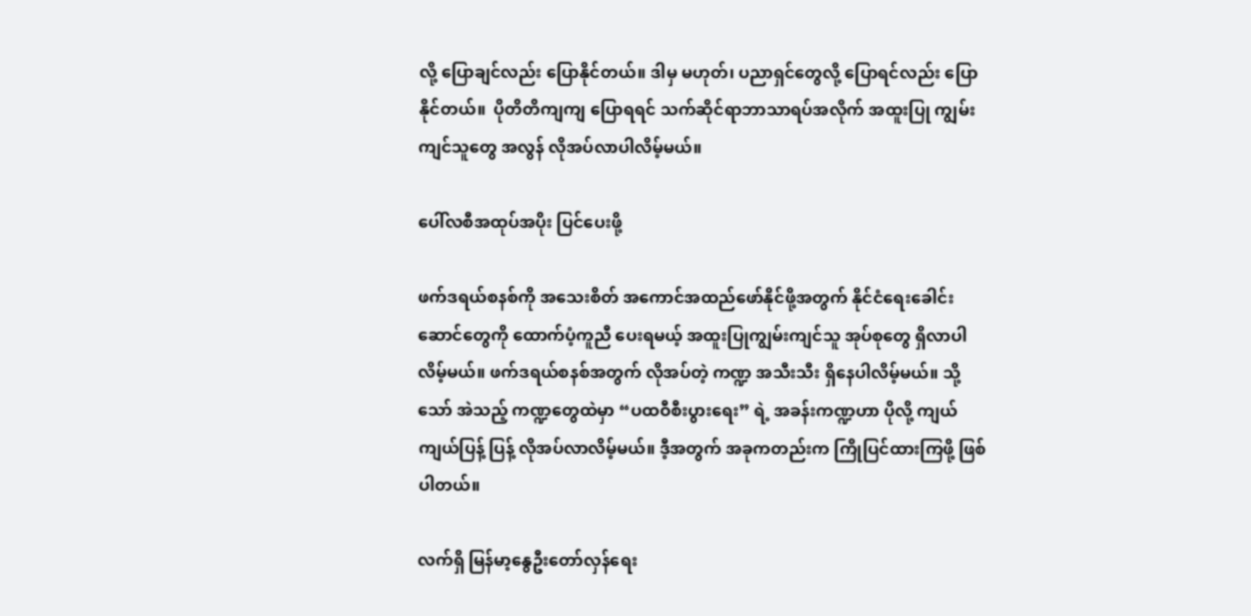လို့ ပြောချင်လည်း ပြောနိုင်တယ်။ ဒါမှ မဟုတ်၊ ပညာရှင်တွေလို့ ပြောရင်လည်း ပြောနိုင်တယ်။  ပိုတိတိကျကျ ပြောရရင် သက်ဆိုင်ရာဘာသာရပ်အလိုက် အထူးပြု ကျွမ်းကျင်သူတွေ အလွန် လိုအပ်လာပါလိမ့်မယ်။

ပေါ်လစီအထုပ်အပိုး ပြင်ပေးဖို့

ဖက်ဒရယ်စနစ်ကို အသေးစိတ် အကောင်အထည်ဖော်နိုင်ဖို့အတွက် နိုင်ငံရေးခေါင်းဆောင်တွေကို ထောက်ပံ့ကူညီ ပေးရမယ့် အထူးပြုကျွမ်းကျင်သူ အုပ်စုတွေ ရှိလာပါလိမ့်မယ်။ ဖက်ဒရယ်စနစ်အတွက် လိုအပ်တဲ့ ကဏ္ဍ အသီးသီး ရှိနေပါလိမ့်မယ်။ သို့သော် အဲသည့် ကဏ္ဍတွေထဲမှာ “ပထဝီစီးပွားရေး” ရဲ့ အခန်းကဏ္ဍဟာ ပိုလို့ ကျယ်ကျယ်ပြန့် ပြန့် လိုအပ်လာလိမ့်မယ်။ ဒီ့အတွက် အခုကတည်းက ကြိုပြင်ထားကြဖို့ ဖြစ်ပါတယ်။

လက်ရှိ မြန်မာ့နွေဦးတော်လှန်ရေး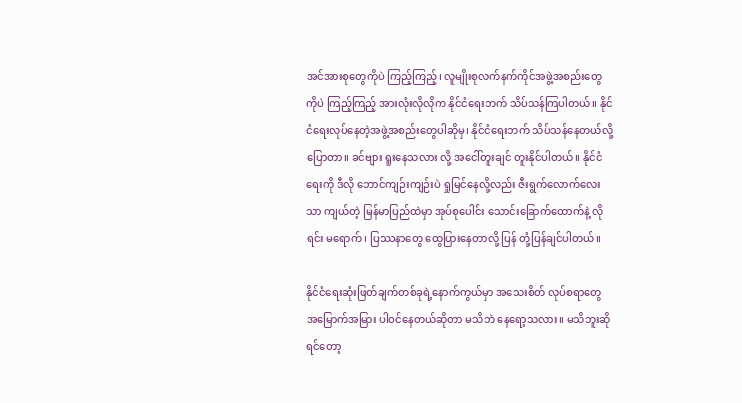အင်အားစုတွေကိုပဲ ကြည့်ကြည့်၊ လူမျိုးစုလက်နက်ကိုင်အဖွဲ့အစည်းတွေကိုပဲ ကြည့်ကြည့် အားလုံးလိုလိုက နိုင်ငံရေးဘက် သိပ်သန်ကြပါတယ်။ နိုင်ငံရေးလုပ်နေတဲ့အဖွဲ့အစည်းတွေပါဆိုမှ၊ နိုင်ငံရေးဘက် သိပ်သန်နေတယ်လို့ ပြောတာ။ ခင်ဗျား ရူးနေသလား လို့ အငေါ်တူးချင် တူးနိုင်ပါတယ်။ နိုင်ငံရေးကို ဒီလို ဘောင်ကျဉ်းကျဉ်းပဲ ရှုမြင်နေလို့လည်း ဇီးရွက်လောက်လေးသာ ကျယ်တဲ့ မြန်မာပြည်ထဲမှာ အုပ်စုပေါင်း သောင်းခြောက်ထောက်နဲ့ လိုရင်း မရောက်၊ ပြဿနာတွေ ထွေပြားနေတာလို့ ပြန် တုံ့ပြန်ချင်ပါတယ်။

နိုင်ငံရေးဆုံးဖြတ်ချက်တစ်ခုရဲ့နောက်ကွယ်မှာ အသေးစိတ် လုပ်စရာတွေ အမြောက်အမြား ပါဝင်နေတယ်ဆိုတာ မသိဘဲ နေရော့သလား။ မသိဘူးဆိုရင်တော့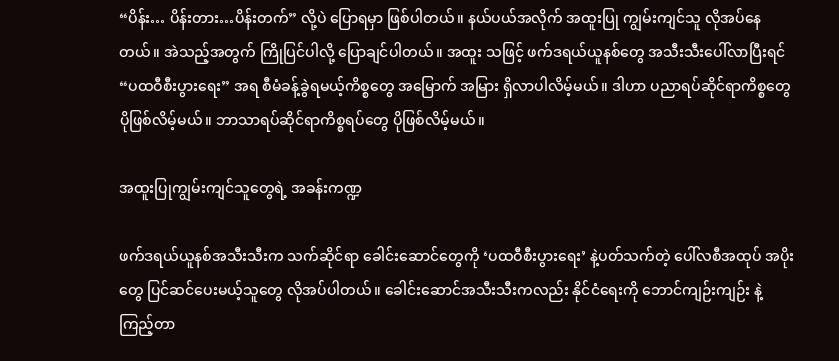“ပိန်း… ပိန်းတား…ပိန်းတက်” လို့ပဲ ပြောရမှာ ဖြစ်ပါတယ်။ နယ်ပယ်အလိုက် အထူးပြု ကျွမ်းကျင်သူ လိုအပ်နေတယ်။ အဲသည့်အတွက် ကြိုပြင်ပါလို့ ပြောချင်ပါတယ်။ အထူး သဖြင့် ဖက်ဒရယ်ယူနစ်တွေ အသီးသီးပေါ်လာပြီးရင် “ပထဝီစီးပွားရေး” အရ စီမံခန့်ခွဲရမယ့်ကိစ္စတွေ အမြောက် အမြား ရှိလာပါလိမ့်မယ်။ ဒါဟာ ပညာရပ်ဆိုင်ရာကိစ္စတွေ ပိုဖြစ်လိမ့်မယ်။ ဘာသာရပ်ဆိုင်ရာကိစ္စရပ်တွေ ပိုဖြစ်လိမ့်မယ်။

အထူးပြုကျွမ်းကျင်သူတွေရဲ့ အခန်းကဏ္ဍ

ဖက်ဒရယ်ယူနစ်အသီးသီးက သက်ဆိုင်ရာ ခေါင်းဆောင်တွေကို ‘ပထဝီစီးပွားရေး’ နဲ့ပတ်သက်တဲ့ ပေါ်လစီအထုပ် အပိုးတွေ ပြင်ဆင်ပေးမယ့်သူတွေ လိုအပ်ပါတယ်။ ခေါင်းဆောင်အသီးသီးကလည်း နိုင်ငံရေးကို ဘောင်ကျဉ်းကျဉ်း နဲ့ ကြည့်တာ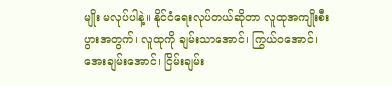မျိုး မလုပ်ပါနဲ့။ နိုင်ငံရေးလုပ်တယ်ဆိုတာ လူထုအကျိုးစီးပွားအတွက်၊ လူထုကို ချမ်းသာအောင်၊ ကြွယ်ဝအောင်၊ အေးချမ်းအောင်၊ ငြိမ်းချမ်း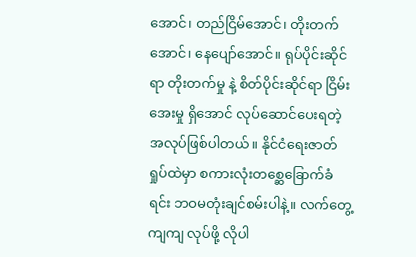အောင်၊ တည်ငြိမ်အောင်၊ တိုးတက်အောင်၊ နေပျော်အောင်။ ရုပ်ပိုင်းဆိုင်ရာ တိုးတက်မှု နဲ့ စိတ်ပိုင်းဆိုင်ရာ ငြိမ်းအေးမှု ရှိအောင် လုပ်ဆောင်ပေးရတဲ့အလုပ်ဖြစ်ပါတယ်။ နိုင်ငံရေးဇာတ်ရှုပ်ထဲမှာ စကားလုံးတစ္ဆေခြောက်ခံရင်း ဘဝမတုံးချင်စမ်းပါနဲ့။ လက်တွေ့ကျကျ လုပ်ဖို့ လိုပါ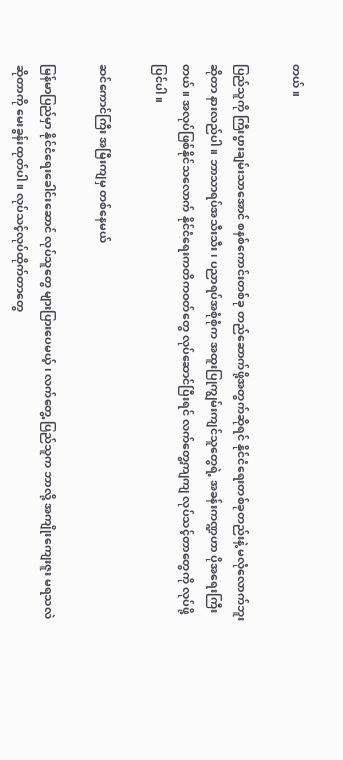တယ်။

ပြည်သူကို ကြီးပွားချမ်းသာအောင် စနစ်ကောင်းတစ်ခု တည်ဆောက်ဖို့အတွက်ဆိုရင် နိုင်ငံရေးတစ်ခုတည်းနဲ့ မလုံလောက်ဘူးဆိုတာ နားလည်ပါ။ ဘာသာရပ်အသီးသီး၊ ပညာရပ်အစုံစုံက အထူးပြုကျွမ်းကျင်သူတွေရဲ့ အခန်းကဏ္ဍဟာ ပိုအရေးကြီးတယ်။ အလုပ်ဖြစ်နိုင်သလောက် နိုင်ငံရေးကတိကဝတ်တွေ လုပ်ဆောင်ပြီးရင် လက်တွေ့ကျကျ လုပ်သင့်တာတွေကို လုပ်ဖို့ ပြင်ပါ။

ဆင်ကောင်ကြီး အမြီးကျမှ တစ်နေမယ်

မြန်မာပြည်မှာ နိုင်ငံရေးခေါင်းဆောင် လုပ်သူတွေ များပြားပေမယ့်၊ လက်တွေ့ ပြည်သူက ဘာလို့ အကျိုးကျေးဇူး မရသလဲဆိုတာကို မေးခွန်းထုတ်ပါ။ လုပ်သင့်လုပ်ထိုက်တာတွေ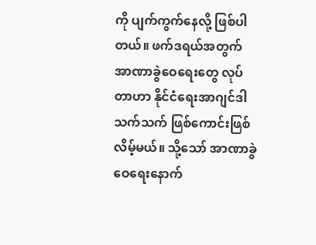ကို ပျက်ကွက်နေလို့ ဖြစ်ပါတယ်။ ဖက်ဒရယ်အတွက် အာဏာခွဲဝေရေးတွေ လုပ်တာဟာ နိုင်ငံရေးအာဂျင်ဒါသက်သက် ဖြစ်ကောင်းဖြစ်လိမ့်မယ်။ သို့သော် အာဏာခွဲဝေရေးနောက်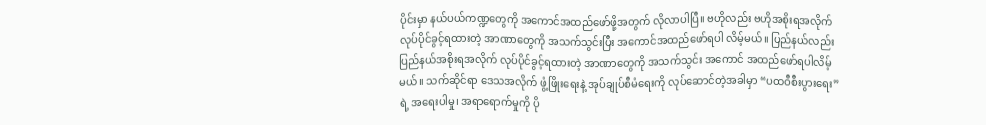ပိုင်းမှာ နယ်ပယ်ကဏ္ဍတွေကို အကောင်အထည်ဖော်ဖို့အတွက် လိုလာပါပြီ။ ဗဟိုလည်း ဗဟိုအစိုးရအလိုက် လုပ်ပိုင်ခွင့်ရထားတဲ့ အာဏာတွေကို အသက်သွင်းပြီး အကောင်အထည်ဖော်ရပါ လိမ့်မယ်။ ပြည်နယ်လည်း ပြည်နယ်အစိုးရအလိုက် လုပ်ပိုင်ခွင့်ရထားတဲ့ အာဏာတွေကို အသက်သွင်း အကောင် အထည်ဖော်ရပါလိမ့်မယ်။ သက်ဆိုင်ရာ ဒေသအလိုက် ဖွံ့ဖြိုးရေးနဲ့ အုပ်ချုပ်စီမံရေးကို လုပ်ဆောင်တဲ့အခါမှာ “ပထဝီစီးပွားရေး” ရဲ့ အရေးပါမှု၊ အရာရောက်မှုကို ပို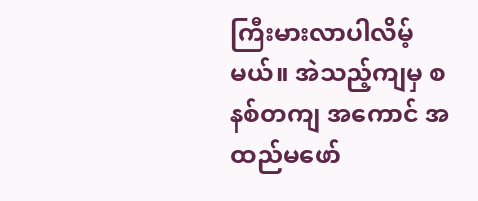ကြီးမားလာပါလိမ့်မယ်။ အဲသည့်ကျမှ စနစ်တကျ အကောင် အထည်မဖော်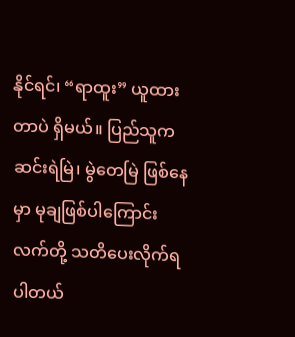နိုင်ရင်၊ “ရာထူး” ယူထားတာပဲ ရှိမယ်။ ပြည်သူက ဆင်းရဲမြဲ၊ မွဲတေမြဲ ဖြစ်နေမှာ မုချဖြစ်ပါကြောင်း လက်တို့ သတိပေးလိုက်ရပါတယ်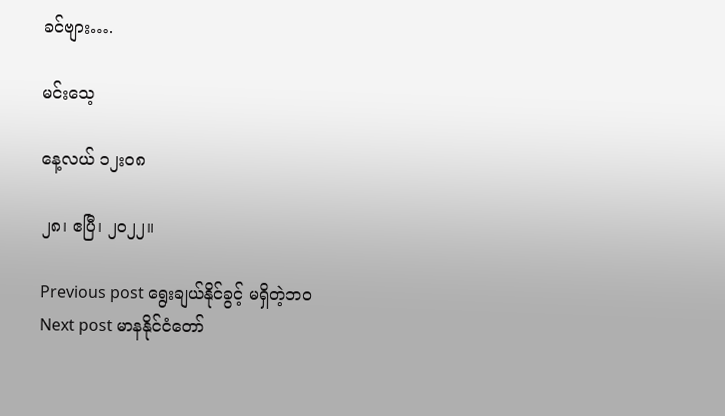ခင်ဗျား….

မင်းသေ့

နေ့လယ် ၁၂း၀၈

၂၈၊ ဧပြီ၊ ၂၀၂၂။

Previous post ရွေးချယ်နိုင်ခွင့် မရှိတဲ့ဘဝ
Next post မာနနိုင်ငံတော်